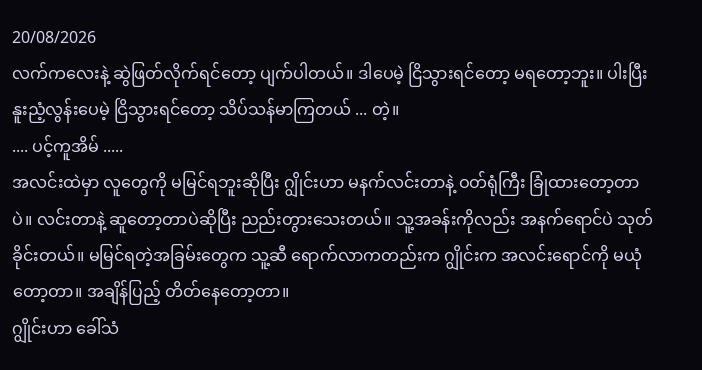20/08/2026
လက်ကလေးနဲ့ ဆွဲဖြတ်လိုက်ရင်တော့ ပျက်ပါတယ်။ ဒါပေမဲ့ ငြိသွားရင်တော့ မရတော့ဘူး။ ပါးပြီး နူးညံ့လွန်းပေမဲ့ ငြိသွားရင်တော့ သိပ်သန်မာကြတယ် ... တဲ့။
.... ပင့်ကူအိမ် .....
အလင်းထဲမှာ လူတွေကို မမြင်ရဘူးဆိုပြီး ဂျွိုင်းဟာ မနက်လင်းတာနဲ့ ဝတ်ရုံကြီး ခြုံထားတော့တာပဲ။ လင်းတာနဲ့ ဆူတော့တာပဲဆိုပြီး ညည်းတွားသေးတယ်။ သူ့အခန်းကိုလည်း အနက်ရောင်ပဲ သုတ်ခိုင်းတယ်။ မမြင်ရတဲ့အခြမ်းတွေက သူ့ဆီ ရောက်လာကတည်းက ဂျွိုင်းက အလင်းရောင်ကို မယုံတော့တာ။ အချိန်ပြည့် တိတ်နေတော့တာ။
ဂျွိုင်းဟာ ခေါ်သံ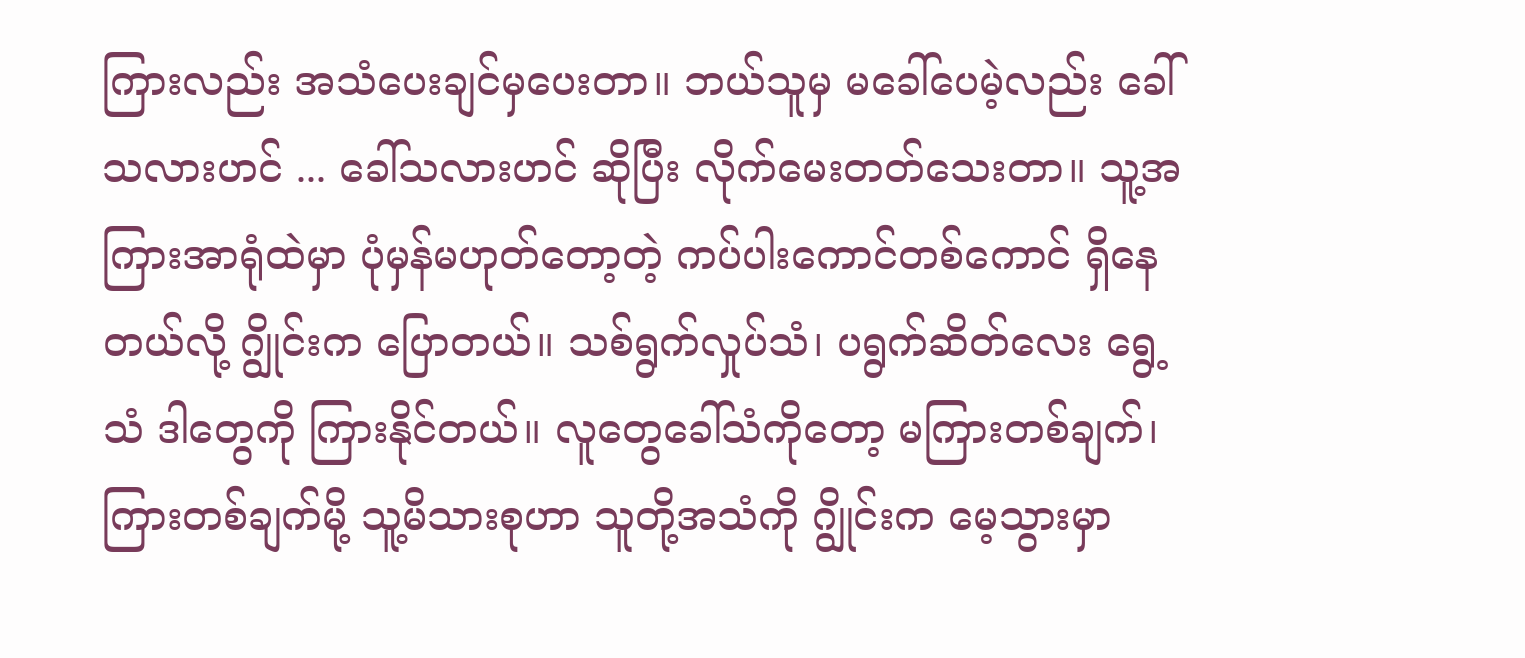ကြားလည်း အသံပေးချင်မှပေးတာ။ ဘယ်သူမှ မခေါ်ပေမဲ့လည်း ခေါ်သလားဟင် ... ခေါ်သလားဟင် ဆိုပြီး လိုက်မေးတတ်သေးတာ။ သူ့အကြားအာရုံထဲမှာ ပုံမှန်မဟုတ်တော့တဲ့ ကပ်ပါးကောင်တစ်ကောင် ရှိနေတယ်လို့ ဂျွိုင်းက ပြောတယ်။ သစ်ရွက်လှုပ်သံ၊ ပရွက်ဆိတ်လေး ရွေ့သံ ဒါတွေကို ကြားနိုင်တယ်။ လူတွေခေါ်သံကိုတော့ မကြားတစ်ချက်၊ ကြားတစ်ချက်မို့ သူ့မိသားစုဟာ သူတို့အသံကို ဂျွိုင်းက မေ့သွားမှာ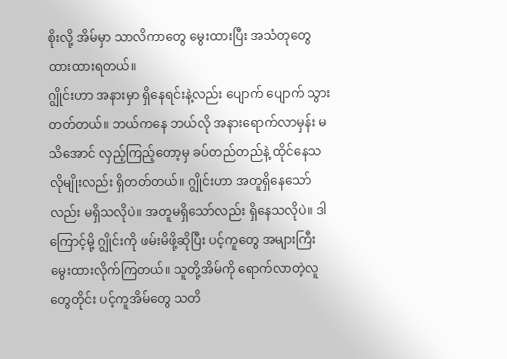စိုးလို့ အိမ်မှာ သာလိကာတွေ မွေးထားပြီး အသံတုတွေ ထားထားရတယ်။
ဂျွိုင်းဟာ အနားမှာ ရှိနေရင်းနဲ့လည်း ပျောက် ပျောက် သွားတတ်တယ်။ ဘယ်ကနေ ဘယ်လို အနားရောက်လာမှန်း မသိအောင် လှည့်ကြည့်တော့မှ ခပ်တည်တည်နဲ့ ထိုင်နေသလိုမျိုးလည်း ရှိတတ်တယ်။ ဂျွိုင်းဟာ အတူရှိနေသော်လည်း မရှိသလိုပဲ။ အတူမရှိသော်လည်း ရှိနေသလိုပဲ။ ဒါကြောင့်မို့ ဂျွိုင်းကို ဖမ်းမိဖို့ဆိုပြီး ပင့်ကူတွေ အများကြီး မွေးထားလိုက်ကြတယ်။ သူတို့အိမ်ကို ရောက်လာတဲ့လူတွေတိုင်း ပင့်ကူအိမ်တွေ သတိ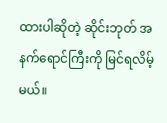ထားပါဆိုတဲ့ ဆိုင်းဘုတ် အနက်ရောင်ကြီးကို မြင်ရလိမ့်မယ်။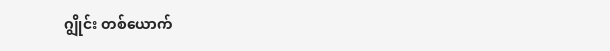ဂျွိုင်း တစ်ယောက်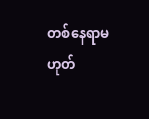တစ်နေရာမဟုတ်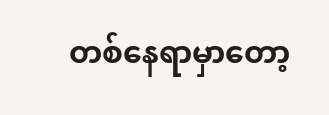တစ်နေရာမှာတော့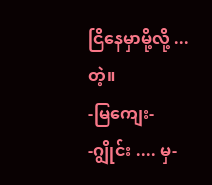ငြိနေမှာမို့လို့ ... တဲ့။
-မြကျေး-
-ဂျွိုင်း .... မှ-